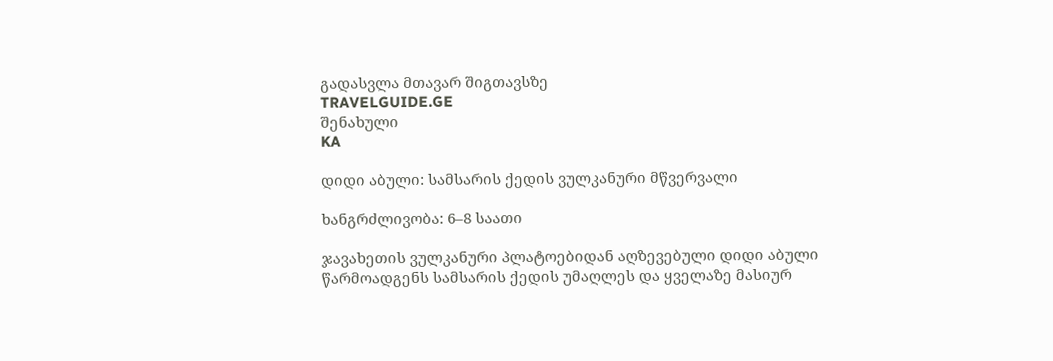გადასვლა მთავარ შიგთავსზე
TRAVELGUIDE.GE
შენახული
KA

დიდი აბული: სამსარის ქედის ვულკანური მწვერვალი

ხანგრძლივობა: 6–8 საათი

ჯავახეთის ვულკანური პლატოებიდან აღზევებული დიდი აბული წარმოადგენს სამსარის ქედის უმაღლეს და ყველაზე მასიურ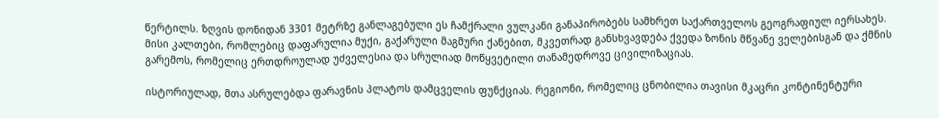წერტილს. ზღვის დონიდან 3301 მეტრზე განლაგებული ეს ჩამქრალი ვულკანი განაპირობებს სამხრეთ საქართველოს გეოგრაფიულ იერსახეს. მისი კალთები, რომლებიც დაფარულია მუქი, გაქარული მაგმური ქანებით, მკვეთრად განსხვავდება ქვედა ზონის მწვანე ველებისგან და ქმნის გარემოს, რომელიც ერთდროულად უძველესია და სრულიად მოწყვეტილი თანამედროვე ცივილიზაციას.

ისტორიულად, მთა ასრულებდა ფარავნის პლატოს დამცველის ფუნქციას. რეგიონი, რომელიც ცნობილია თავისი მკაცრი კონტინენტური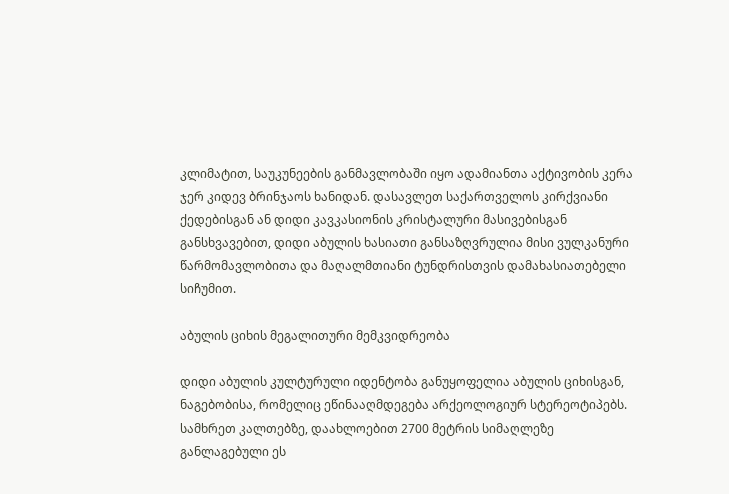კლიმატით, საუკუნეების განმავლობაში იყო ადამიანთა აქტივობის კერა ჯერ კიდევ ბრინჯაოს ხანიდან. დასავლეთ საქართველოს კირქვიანი ქედებისგან ან დიდი კავკასიონის კრისტალური მასივებისგან განსხვავებით, დიდი აბულის ხასიათი განსაზღვრულია მისი ვულკანური წარმომავლობითა და მაღალმთიანი ტუნდრისთვის დამახასიათებელი სიჩუმით.

აბულის ციხის მეგალითური მემკვიდრეობა

დიდი აბულის კულტურული იდენტობა განუყოფელია აბულის ციხისგან, ნაგებობისა, რომელიც ეწინააღმდეგება არქეოლოგიურ სტერეოტიპებს. სამხრეთ კალთებზე, დაახლოებით 2700 მეტრის სიმაღლეზე განლაგებული ეს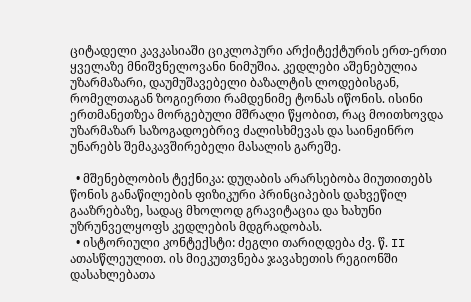ციტადელი კავკასიაში ციკლოპური არქიტექტურის ერთ-ერთი ყველაზე მნიშვნელოვანი ნიმუშია. კედლები აშენებულია უზარმაზარი, დაუმუშავებელი ბაზალტის ლოდებისგან, რომელთაგან ზოგიერთი რამდენიმე ტონას იწონის. ისინი ერთმანეთზეა მორგებული მშრალი წყობით, რაც მოითხოვდა უზარმაზარ საზოგადოებრივ ძალისხმევას და საინჟინრო უნარებს შემაკავშირებელი მასალის გარეშე.

  • მშენებლობის ტექნიკა: დუღაბის არარსებობა მიუთითებს წონის განაწილების ფიზიკური პრინციპების დახვეწილ გააზრებაზე, სადაც მხოლოდ გრავიტაცია და ხახუნი უზრუნველყოფს კედლების მდგრადობას.
  • ისტორიული კონტექსტი: ძეგლი თარიღდება ძვ. წ. II ათასწლეულით. ის მიეკუთვნება ჯავახეთის რეგიონში დასახლებათა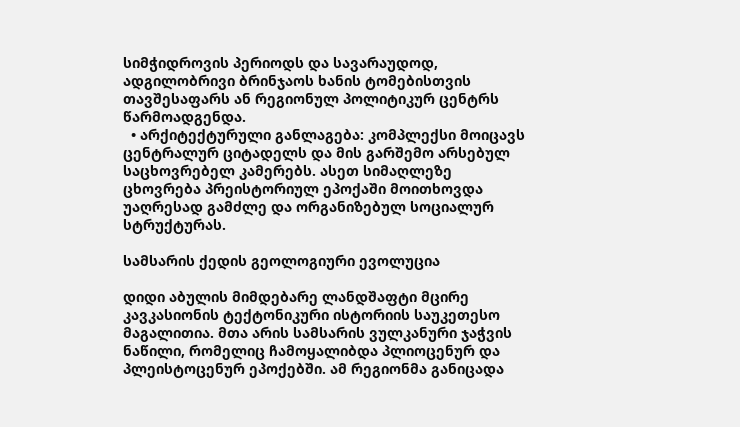სიმჭიდროვის პერიოდს და სავარაუდოდ, ადგილობრივი ბრინჯაოს ხანის ტომებისთვის თავშესაფარს ან რეგიონულ პოლიტიკურ ცენტრს წარმოადგენდა.
  • არქიტექტურული განლაგება: კომპლექსი მოიცავს ცენტრალურ ციტადელს და მის გარშემო არსებულ საცხოვრებელ კამერებს. ასეთ სიმაღლეზე ცხოვრება პრეისტორიულ ეპოქაში მოითხოვდა უაღრესად გამძლე და ორგანიზებულ სოციალურ სტრუქტურას.

სამსარის ქედის გეოლოგიური ევოლუცია

დიდი აბულის მიმდებარე ლანდშაფტი მცირე კავკასიონის ტექტონიკური ისტორიის საუკეთესო მაგალითია. მთა არის სამსარის ვულკანური ჯაჭვის ნაწილი, რომელიც ჩამოყალიბდა პლიოცენურ და პლეისტოცენურ ეპოქებში. ამ რეგიონმა განიცადა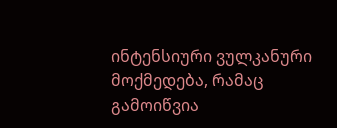ინტენსიური ვულკანური მოქმედება, რამაც გამოიწვია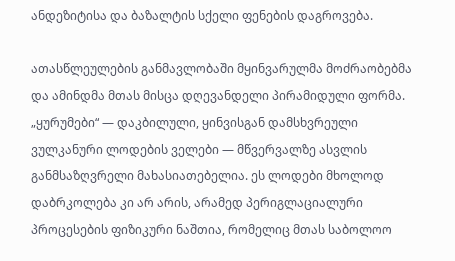ანდეზიტისა და ბაზალტის სქელი ფენების დაგროვება.

ათასწლეულების განმავლობაში მყინვარულმა მოძრაობებმა და ამინდმა მთას მისცა დღევანდელი პირამიდული ფორმა. „ყურუმები“ — დაკბილული, ყინვისგან დამსხვრეული ვულკანური ლოდების ველები — მწვერვალზე ასვლის განმსაზღვრელი მახასიათებელია. ეს ლოდები მხოლოდ დაბრკოლება კი არ არის, არამედ პერიგლაციალური პროცესების ფიზიკური ნაშთია, რომელიც მთას საბოლოო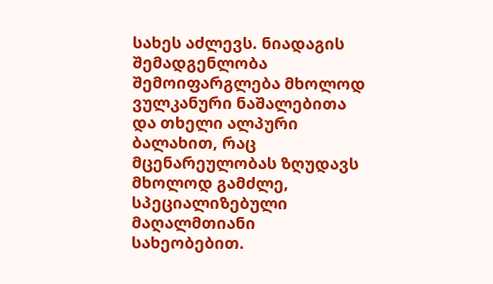სახეს აძლევს. ნიადაგის შემადგენლობა შემოიფარგლება მხოლოდ ვულკანური ნაშალებითა და თხელი ალპური ბალახით, რაც მცენარეულობას ზღუდავს მხოლოდ გამძლე, სპეციალიზებული მაღალმთიანი სახეობებით.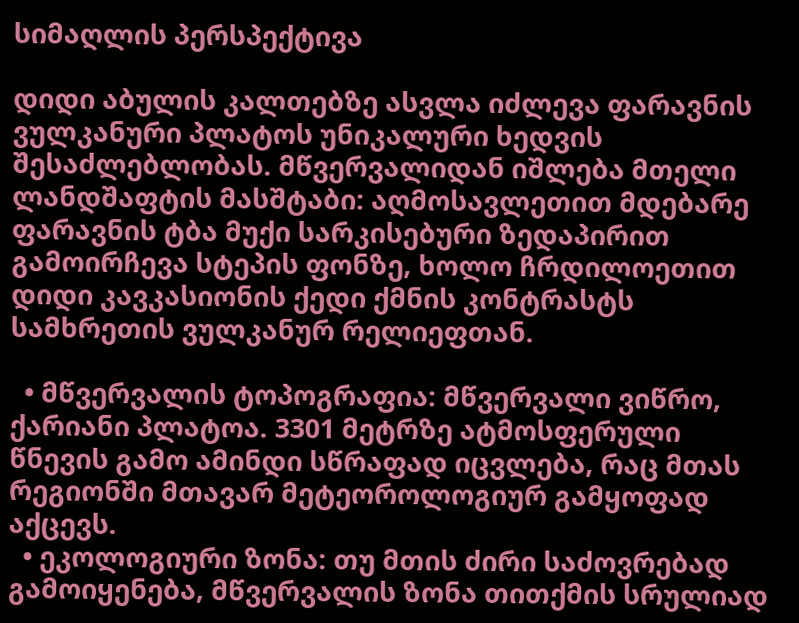სიმაღლის პერსპექტივა

დიდი აბულის კალთებზე ასვლა იძლევა ფარავნის ვულკანური პლატოს უნიკალური ხედვის შესაძლებლობას. მწვერვალიდან იშლება მთელი ლანდშაფტის მასშტაბი: აღმოსავლეთით მდებარე ფარავნის ტბა მუქი სარკისებური ზედაპირით გამოირჩევა სტეპის ფონზე, ხოლო ჩრდილოეთით დიდი კავკასიონის ქედი ქმნის კონტრასტს სამხრეთის ვულკანურ რელიეფთან.

  • მწვერვალის ტოპოგრაფია: მწვერვალი ვიწრო, ქარიანი პლატოა. 3301 მეტრზე ატმოსფერული წნევის გამო ამინდი სწრაფად იცვლება, რაც მთას რეგიონში მთავარ მეტეოროლოგიურ გამყოფად აქცევს.
  • ეკოლოგიური ზონა: თუ მთის ძირი საძოვრებად გამოიყენება, მწვერვალის ზონა თითქმის სრულიად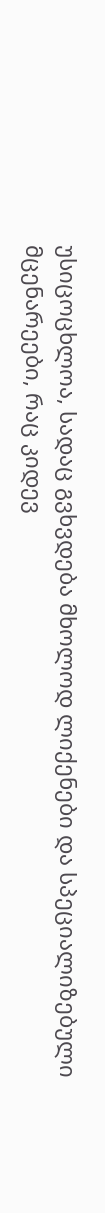უსიცოცხლოა, სადაც გვხვდება მხოლოდ ლიქენები და სპეციალიზებული მცენარეები, რაც კიდევ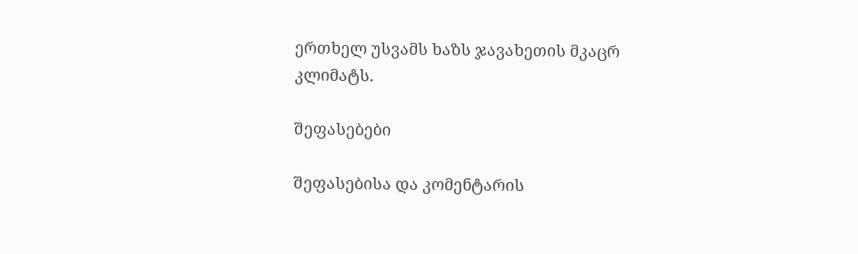ერთხელ უსვამს ხაზს ჯავახეთის მკაცრ კლიმატს.

შეფასებები

შეფასებისა და კომენტარის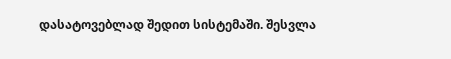დასატოვებლად შედით სისტემაში. შესვლა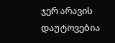ჯერ არავის დაუტოვებია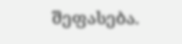შეფასება.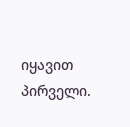იყავით პირველი.